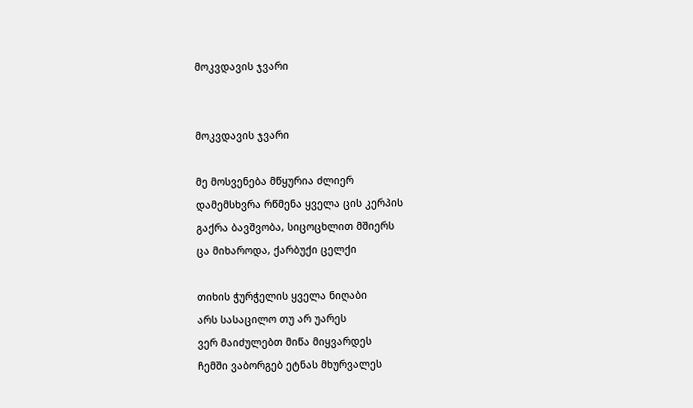მოკვდავის ჯვარი


მოკვდავის ჯვარი

მე მოსვენება მწყურია ძლიერ
დამემსხვრა რწმენა ყველა ცის კერპის
გაქრა ბავშვობა, სიცოცხლით მშიერს
ცა მიხაროდა, ქარბუქი ცელქი

თიხის ჭურჭელის ყველა ნიღაბი
არს სასაცილო თუ არ უარეს
ვერ მაიძულებთ მიწა მიყვარდეს
ჩემში ვაბორგებ ეტნას მხურვალეს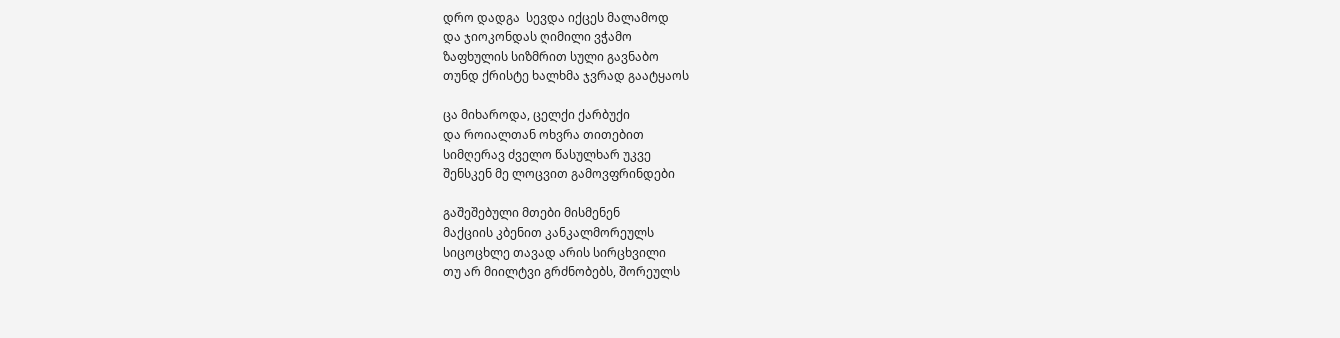დრო დადგა  სევდა იქცეს მალამოდ
და ჯიოკონდას ღიმილი ვჭამო
ზაფხულის სიზმრით სული გავნაბო
თუნდ ქრისტე ხალხმა ჯვრად გაატყაოს

ცა მიხაროდა, ცელქი ქარბუქი
და როიალთან ოხვრა თითებით
სიმღერავ ძველო წასულხარ უკვე
შენსკენ მე ლოცვით გამოვფრინდები

გაშეშებული მთები მისმენენ
მაქციის კბენით კანკალმორეულს
სიცოცხლე თავად არის სირცხვილი
თუ არ მიილტვი გრძნობებს, შორეულს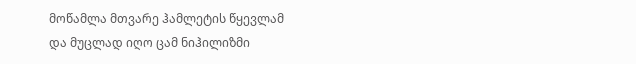მოწამლა მთვარე ჰამლეტის წყევლამ
და მუცლად იღო ცამ ნიჰილიზმი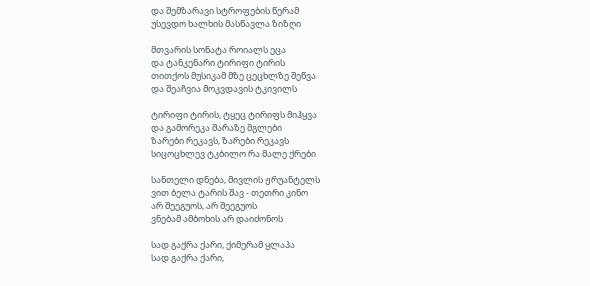და შემზარავი სტროფების წერამ
უსევდო ხალხის მასწავლა ზიზღი

მთვარის სონატა როიალს ეცა
და ტანკენარი ტირიფი ტირის
თითქოს მუსიკამ მზე ცეცხლზე შეწვა
და შეაჩვია მოკვდავის ტკივილს

ტირიფი ტირის, ტყეც ტირიფს მიჰყვა
და გამორეკა შარაზე მგლები
ზარები რეკავს, ზარები რეკავს
სიცოცხლევ ტკბილო რა მალე ქრები

სანთელი დნება, მივლის ჟრუანტელს
ვით ბელა ტარის შავ - თეთრი კინო
არ შეეგუოს, არ შეეგუოს
ვნებამ ამბოხის არ დაიძონოს

სად გაქრა ქარი, ქიმერამ ყლაპა
სად გაქრა ქარი,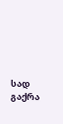სად გაქრა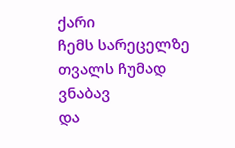ქარი
ჩემს სარეცელზე თვალს ჩუმად ვნაბავ
და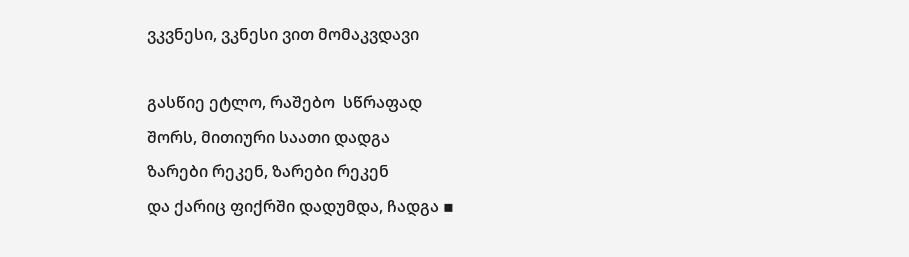ვკვნესი, ვკნესი ვით მომაკვდავი

გასწიე ეტლო, რაშებო  სწრაფად
შორს, მითიური საათი დადგა
ზარები რეკენ, ზარები რეკენ
და ქარიც ფიქრში დადუმდა, ჩადგა ▪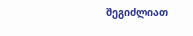შეგიძლიათ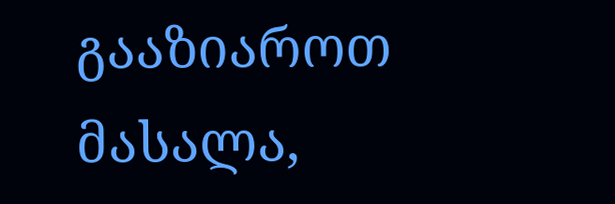გააზიაროთ მასალა,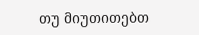თუ მიუთითებთ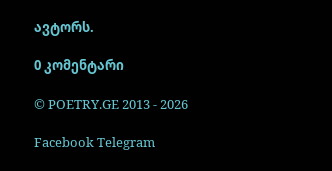ავტორს.

0 კომენტარი

© POETRY.GE 2013 - 2026

Facebook Telegram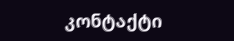კონტაქტი